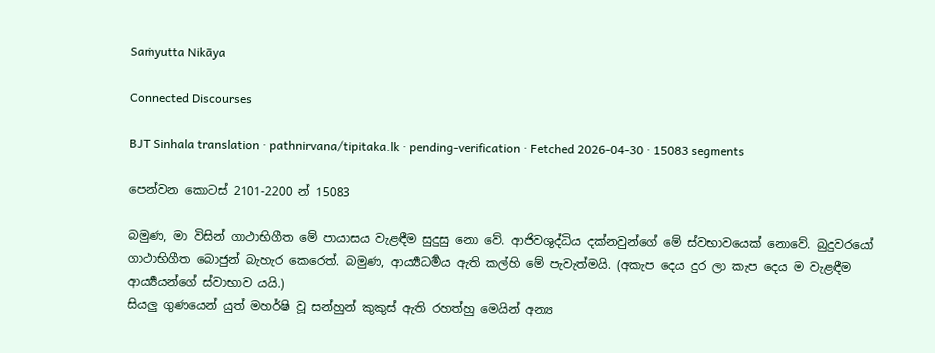Saṁyutta Nikāya

Connected Discourses

BJT Sinhala translation · pathnirvana/tipitaka.lk · pending-verification · Fetched 2026-04-30 · 15083 segments

පෙන්වන කොටස් 2101-2200 න් 15083

බමුණ, මා විසින් ගාථාභිගීත මේ පායාසය වැළඳීම සුදුසු නො වේ. ආජිවශුද්ධිය දක්නවුන්ගේ මේ ස්වභාවයෙක් නොවේ. බුදුවරයෝ ගාථාභිගීත බොජුන් බැහැර කෙරෙත්. බමුණ, ආර්‍ය්‍යධර්‍මය ඇති කල්හි මේ පැවැත්මයි. (අකැප දෙය දුර ලා කැප දෙය ම වැළඳීම ආර්‍ය්‍යයන්ගේ ස්වාභාව යයි.)
සියලු ගුණයෙන් යුත් මහර්ෂි වූ සන්හුන් කුකුස් ඇති රහත්හු මෙයින් අන්‍ය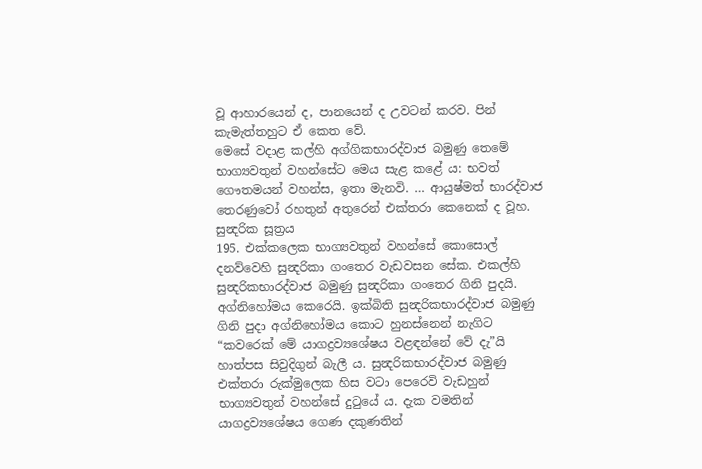වූ ආහාරයෙන් ද, පානයෙන් ද උවටන් කරව. පින් කැමැත්තහුට ඒ කෙත වේ.
මෙසේ වදාළ කල්හි අග්ගිකභාරද්වාජ බමුණු තෙමේ භාග්‍යවතුන් වහන්සේට මෙය සැළ කළේ ය: භවත් ගෞතමයන් වහන්ස, ඉතා මැනවි. … ආයුෂ්මත් භාරද්වාජ තෙරණුවෝ රහතුන් අතුරෙන් එක්තරා කෙනෙක් ද වූහ.
සුන්‍දරික සූත්‍රය
195. එක්කලෙක භාග්‍යවතුන් වහන්සේ කොසොල් දනව්වෙහි සුන්‍දරිකා ගංතෙර වැඩවසන සේක. එකල්හි සුන්‍දරිකභාරද්වාජ බමුණු සුන්‍දරිකා ගංතෙර ගිනි පුදයි. අග්නිහෝමය කෙරෙයි. ඉක්බිති සුන්‍දරිකභාරද්වාජ බමුණු ගිනි පුදා අග්නිහෝමය කොට හුනස්නෙන් නැගිට “කවරෙක් මේ යාගද්‍රව්‍යශේෂය වළඳන්නේ වේ දැ”යි හාත්පස සිවුදිගුන් බැලී ය. සුන්‍දරිකභාරද්වාජ බමුණු එක්තරා රුක්මුලෙක හිස වටා පෙරෙවි වැඩහුන් භාග්‍යවතුන් වහන්සේ දුටුයේ ය. දැක වමතින් යාගද්‍රව්‍යශේෂය ගෙණ දකුණතින්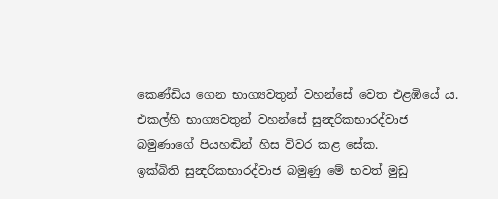කෙණ්ඩිය ගෙන භාග්‍යවතුන් වහන්සේ වෙත එළඹියේ ය.
එකල්හි භාග්‍යවතුන් වහන්සේ සුන්‍දරිකභාරද්වාජ බමුණාගේ පියහඬින් හිස විවර කළ සේක.
ඉක්බිති සුන්‍දරිකභාරද්වාජ බමුණු මේ භවත් මුඩු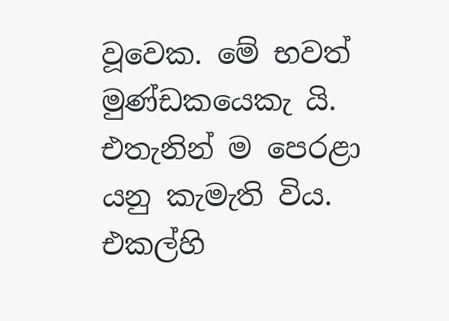වූවෙක. මේ භවත් මුණ්ඩකයෙකැ යි. එතැනින් ම පෙරළා යනු කැමැති විය. එකල්හි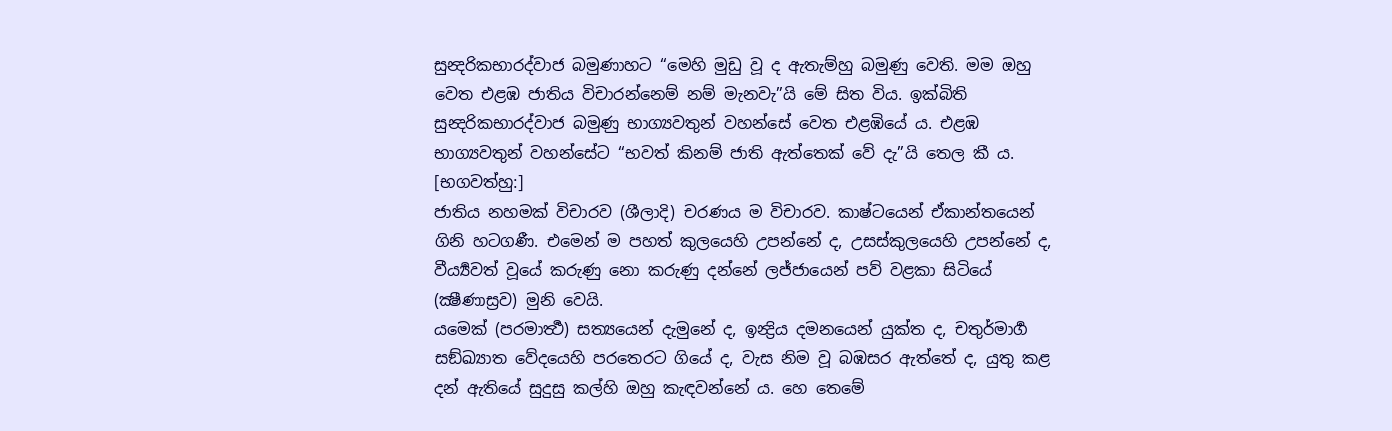සුන්‍දරිකභාරද්වාජ බමුණාහට “මෙහි මුඩු වූ ද ඇතැම්හු බමුණු වෙති. මම ඔහු වෙත එළඹ ජාතිය විචාරන්නෙම් නම් මැනවැ”යි මේ සිත විය. ඉක්බිති සුන්‍දරිකභාරද්වාජ බමුණු භාග්‍යවතුන් වහන්සේ වෙත එළඹියේ ය. එළඹ භාග්‍යවතුන් වහන්සේට “භවත් කිනම් ජාති ඇත්තෙක් වේ දැ”යි තෙල කී ය.
[භගවත්හු:]
ජාතිය නහමක් විචාරව (ශීලාදි) චරණය ම විචාරව. කාෂ්ටයෙන් ඒකාන්තයෙන් ගිනි හටගණී. එමෙන් ම පහත් කුලයෙහි උපන්නේ ද, උසස්කුලයෙහි උපන්නේ ද, වීර්‍ය්‍යවත් වූයේ කරුණු නො කරුණු දන්නේ ලජ්ජායෙන් පව් වළකා සිටියේ (ක්‍ෂීණාස්‍රව) මුනි වෙයි.
යමෙක් (පරමාර්‍ත්‍ථ) සත්‍යයෙන් දැමුනේ ද, ඉන්‍ද්‍රිය දමනයෙන් යුක්ත ද, චතුර්මාර්‍ග සඞ්ඛ්‍යාත වේදයෙහි පරතෙරට ගියේ ද, වැස නිම වූ බඹසර ඇත්තේ ද, යුතු කළ දන් ඇතියේ සුදුසු කල්හි ඔහු කැඳවන්නේ ය. හෙ තෙමේ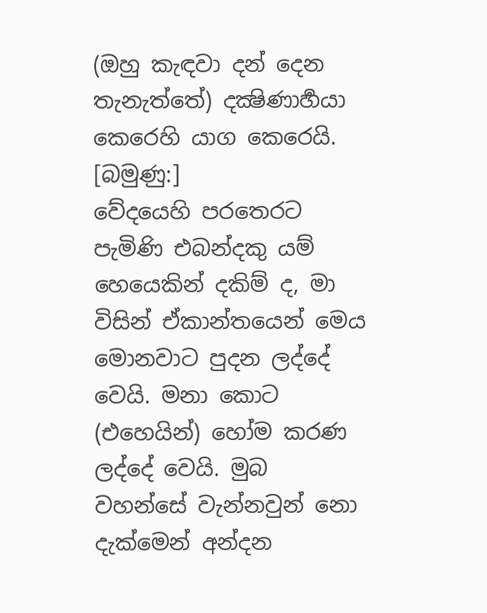(ඔහු කැඳවා දන් දෙන තැනැත්තේ) දක්‍ෂිණාර්‍හයා කෙරෙහි යාග කෙරෙයි.
[බමුණු:]
වේදයෙහි පරතෙරට පැමිණි එබන්දකු යම් හෙයෙකින් දකිම් ද, මා විසින් ඒකාන්තයෙන් මෙය මොනවාට පුදන ලද්දේ වෙයි. මනා කොට (එහෙයින්) හෝම කරණ ලද්දේ වෙයි. මුබ වහන්සේ වැන්නවුන් නො දැක්මෙන් අන්දන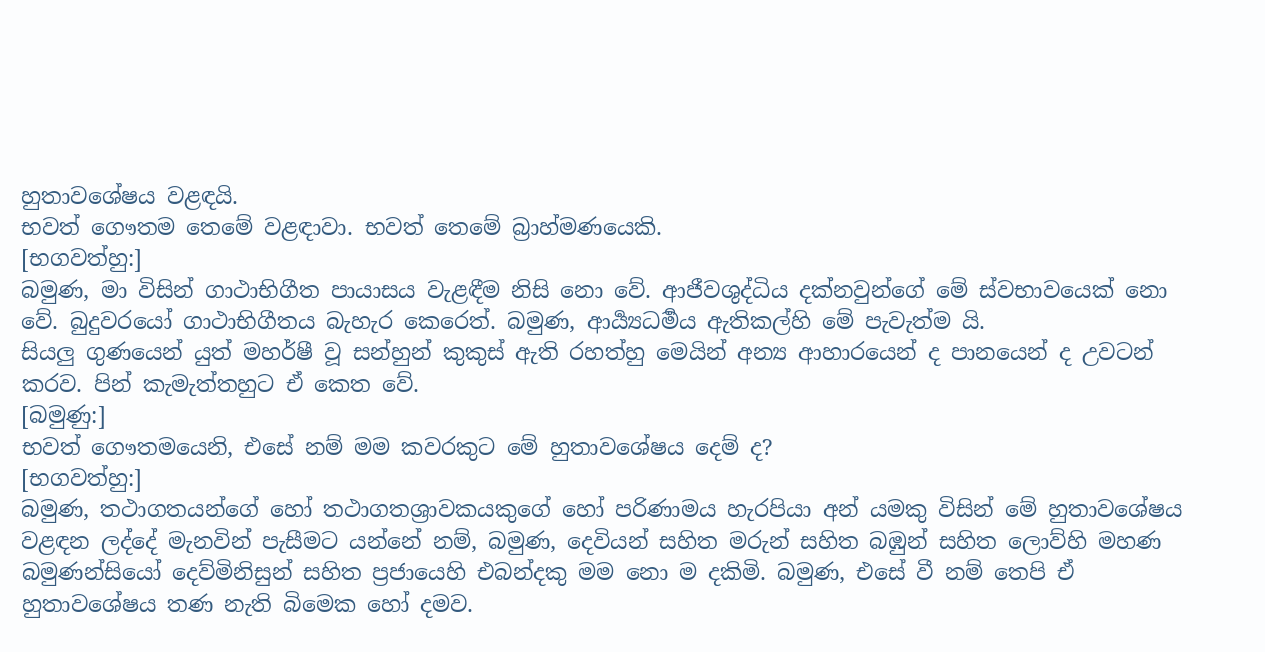හුතාවශේෂය වළඳයි.
භවත් ගෞතම තෙමේ වළඳාවා. භවත් තෙමේ බ්‍රාහ්මණයෙකි.
[භගවත්හු:]
බමුණ, මා විසින් ගාථාභිගීත පායාසය වැළඳීම නිසි නො වේ. ආජීවශුද්ධිය දක්නවුන්ගේ මේ ස්වභාවයෙක් නො වේ. බුදුවරයෝ ගාථාභිගීතය බැහැර කෙරෙත්. බමුණ, ආර්‍ය්‍යධර්‍මය ඇතිකල්හි මේ පැවැත්ම යි.
සියලු ගුණයෙන් යුත් මහර්ෂී වූ සන්හුන් කුකුස් ඇති රහත්හු මෙයින් අන්‍ය ආහාරයෙන් ද පානයෙන් ද උවටන් කරව. පින් කැමැත්තහුට ඒ කෙත වේ.
[බමුණු:]
භවත් ගෞතමයෙනි, එසේ නම් මම කවරකුට මේ හුතාවශේෂය දෙම් ද?
[භගවත්හු:]
බමුණ, තථාගතයන්ගේ හෝ තථාගතශ්‍රාවකයකුගේ හෝ පරිණාමය හැරපියා අන් යමකු විසින් මේ හුතාවශේෂය වළඳන ලද්දේ මැනවින් පැසීමට යන්නේ නම්, බමුණ, දෙවියන් සහිත මරුන් සහිත බඹුන් සහිත ලොව්හි මහණ බමුණන්සියෝ දෙව්මිනිසුන් සහිත ප්‍රජායෙහි එබන්දකු මම නො ම දකිමි. බමුණ, එසේ වී නම් තෙපි ඒ හුතාවශේෂය තණ නැති බිමෙක හෝ දමව.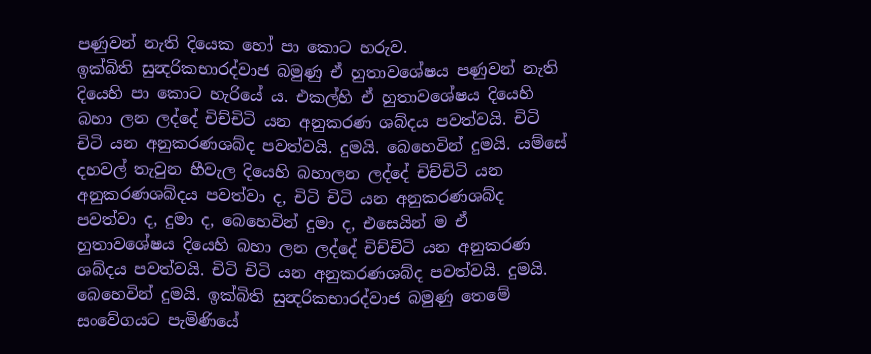පණුවන් නැති දියෙක හෝ පා කොට හරුව.
ඉක්බිති සුන්‍දරිකභාරද්වාජ බමුණු ඒ හුතාවශේෂය පණුවන් නැති දියෙහි පා කොට හැරියේ ය. එකල්හි ඒ හුතාවශේෂය දියෙහි බහා ලන ලද්දේ චිච්චිටි යන අනුකරණ ශබ්දය පවත්වයි. චිටි චිටි යන අනුකරණශබ්ද පවත්වයි. දුමයි. බෙහෙවින් දුමයි. යම්සේ දහවල් තැවුන හීවැල දියෙහි බහාලන ලද්දේ චිච්චිටි යන අනුකරණශබ්දය පවත්වා ද, චිටි චිටි යන අනුකරණශබ්ද පවත්වා ද, දුමා ද, බෙහෙවින් දුමා ද, එසෙයින් ම ඒ හුතාවශේෂය දියෙහි බහා ලන ලද්දේ චිච්චිටි යන අනුකරණ ශබ්දය පවත්වයි. චිටි චිටි යන අනුකරණශබ්ද පවත්වයි. දුමයි. බෙහෙවින් දුමයි. ඉක්බිති සුන්‍දරිකභාරද්වාජ බමුණු තෙමේ සංවේගයට පැමිණියේ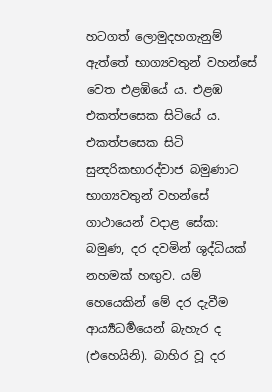හටගත් ලොමුදහගැනුම් ඇත්තේ භාග්‍යවතුන් වහන්සේ වෙත එළඹියේ ය. එළඹ එකත්පසෙක සිටියේ ය. එකත්පසෙක සිටි සුන්‍දරිකභාරද්වාජ බමුණාට භාග්‍යවතුන් වහන්සේ ගාථායෙන් වදාළ සේක:
බමුණ, දර දවමින් ශුද්ධියක් නහමක් හඟුව. යම් හෙයෙකින් මේ දර දැවීම ආර්‍ය්‍යධර්‍මයෙන් බැහැර ද (එහෙයිනි). බාහිර වූ දර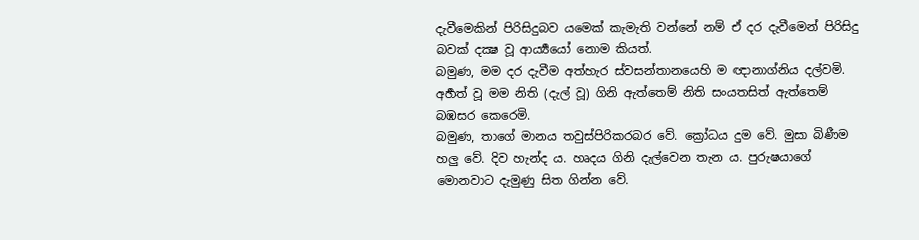දැවීමෙකින් පිරිසිදුබව යමෙක් කැමැති වන්නේ නම් ඒ දර දැවීමෙන් පිරිසිදු බවක් දක්‍ෂ වූ ආර්‍ය්‍යයෝ නොම කියත්.
බමුණ, මම දර දැවීම අත්හැර ස්වසන්තානයෙහි ම ඥානාග්නිය දල්වමි. අර්‍හත් වූ මම නිති (දැල් වූ) ගිනි ඇත්තෙම් නිති සංයතසිත් ඇත්තෙම් බඹසර කෙරෙමි.
බමුණ, තාගේ මානය තවුස්පිරිකරබර වේ. ක්‍රෝධය දුම වේ. මුසා බිණීම හලු වේ. දිව හැන්ද ය. හෘදය ගිනි දැල්වෙන තැන ය. පුරුෂයාගේ මොනවාට දැමුණු සිත ගින්න වේ.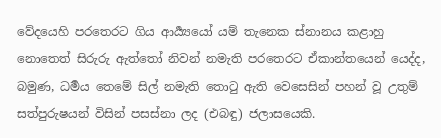වේදයෙහි පරතෙරට ගිය ආර්‍ය්‍යයෝ යම් තැනෙක ස්නානය කළාහු නොතෙත් සිරුරු ඇත්තෝ නිවන් නමැති පරතෙරට ඒකාන්තයෙන් යෙද්ද, බමුණ, ධර්‍මය තෙමේ සිල් නමැති තොටු ඇති වෙසෙසින් පහන් වූ උතුම් සත්පුරුෂයන් විසින් පසස්නා ලද (එබඳු) ජලාසයෙකි.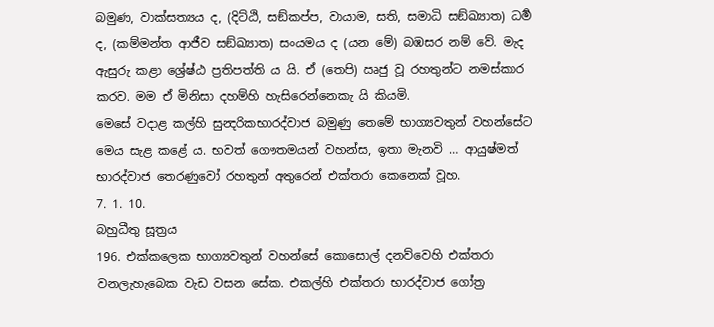බමුණ, වාක්සත්‍යය ද, (දිට්ඨි, සඞ්කප්ප, වායාම, සති, සමාධි සඞ්ඛ්‍යාත) ධර්‍ම ද, (කම්මන්ත ආජීව සඞ්ඛ්‍යාත) සංයමය ද (යන මේ) බඹසර නම් වේ. මැද ඇසුරු කළා ශ්‍රේෂ්ඨ ප්‍රතිපත්ති ය යි. ඒ (තෙපි) ඍජු වූ රහතුන්ට නමස්කාර කරව. මම ඒ මිනිසා දහම්හි හැසිරෙන්නෙකැ යි කියමි.
මෙසේ වදාළ කල්හි සුන්‍දරිකභාරද්වාජ බමුණු තෙමේ භාග්‍යවතුන් වහන්සේට මෙය සැළ කළේ ය. භවත් ගෞතමයන් වහන්ස, ඉතා මැනවි … ආයුෂ්මත් භාරද්වාජ තෙරණුවෝ රහතුන් අතුරෙන් එක්තරා කෙනෙක් වූහ.
7. 1. 10.
බහුධීතු සූත්‍රය
196. එක්කලෙක භාග්‍යවතුන් වහන්සේ කොසොල් දනව්වෙහි එක්තරා වනලැහැබෙක වැඩ වසන සේක. එකල්හි එක්තරා භාරද්වාජ ගෝත්‍ර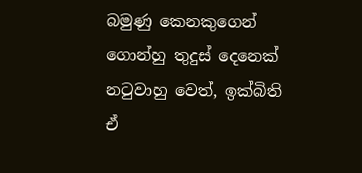බමුණු කෙනකුගෙන් ගොන්හු තුදුස් දෙනෙක් නටුවාහු වෙත්, ඉක්බිති ඒ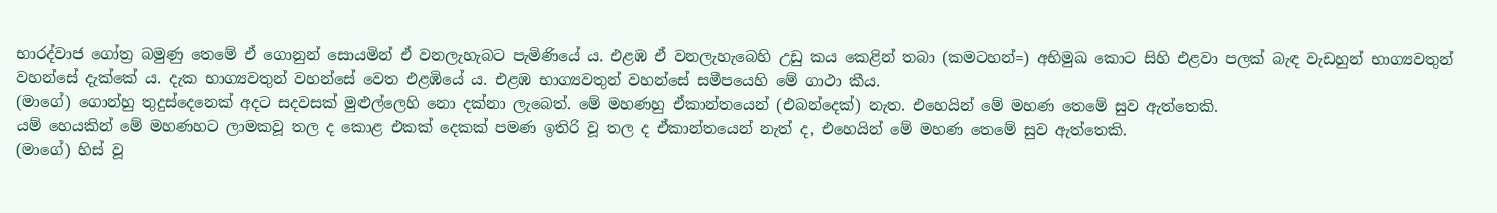භාරද්වාජ ගෝත්‍ර බමුණු තෙමේ ඒ ගොනුන් සොයමින් ඒ වනලැහැබට පැමිණියේ ය. එළඹ ඒ වනලැහැබෙහි උඩු කය කෙළින් තබා (කමටහන්=) අභිමුඛ කොට සිහි එළවා පලක් බැඳ වැඩහුන් භාග්‍යවතුන් වහන්සේ දැක්කේ ය. දැක භාග්‍යවතුන් වහන්සේ වෙත එළඹියේ ය. එළඹ භාග්‍යවතුන් වහන්සේ සමීපයෙහි මේ ගාථා කීය.
(මාගේ) ගොන්හු තුදුස්දෙනෙක් අදට සදවසක් මුළුල්ලෙහි නො දක්නා ලැබෙත්. මේ මහණහු ඒකාන්තයෙන් (එබන්දෙක්) නැත. එහෙයින් මේ මහණ තෙමේ සුව ඇත්තෙකි.
යම් හෙයකින් මේ මහණහට ලාමකවූ තල ද කොළ එකක් දෙකක් පමණ ඉතිරි වූ තල ද ඒකාන්තයෙන් නැත් ද, එහෙයින් මේ මහණ තෙමේ සුව ඇත්තෙකි.
(මාගේ) හිස් වූ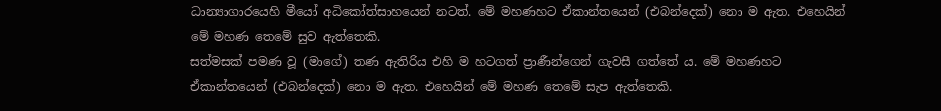ධාන්‍යාගාරයෙහි මීයෝ අධිකෝත්සාහයෙන් නටත්. මේ මහණහට ඒකාන්තයෙන් (එබන්දෙක්) නො ම ඇත. එහෙයින් මේ මහණ තෙමේ සුව ඇත්තෙකි.
සත්මසක් පමණ වූ (මාගේ) තණ ඇතිරිය එහි ම හටගත් ප්‍රාණීන්ගෙන් ගැවසී ගත්තේ ය. මේ මහණහට ඒකාන්තයෙන් (එබන්දෙක්) නො ම ඇත. එහෙයින් මේ මහණ තෙමේ සැප ඇත්තෙකි.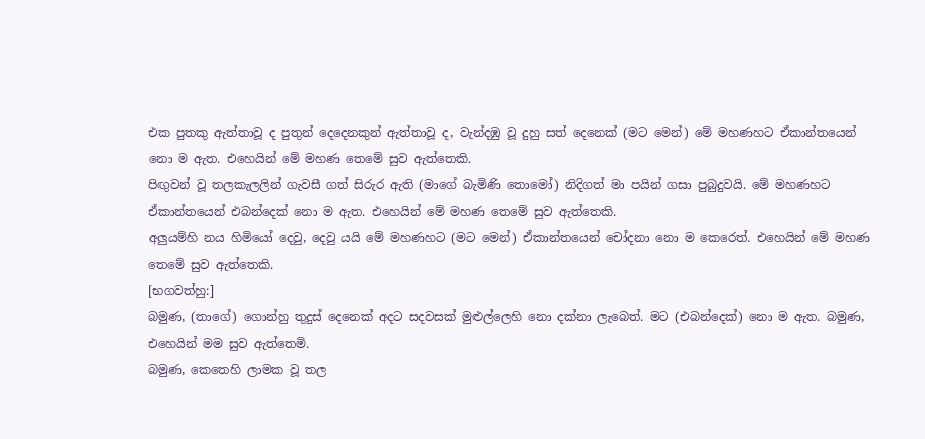එක පුතකු ඇත්තාවූ ද පුතුන් දෙදෙනකුන් ඇත්තාවූ ද, වැන්දඹු වූ දුහු සත් දෙනෙක් (මට මෙන්) මේ මහණහට ඒකාන්තයෙන් නො ම ඇත. එහෙයින් මේ මහණ තෙමේ සුව ඇත්තෙකි.
පිඟුවන් වූ තලකැලලින් ගැවසී ගත් සිරුර ඇති (මාගේ බැමිණි තොමෝ) නිදිගත් මා පයින් ගසා පුබුදුවයි. මේ මහණහට ඒකාන්තයෙන් එබන්දෙක් නො ම ඇත. එහෙයින් මේ මහණ තෙමේ සුව ඇත්තෙකි.
අලුයම්හි නය හිමියෝ දෙවු, දෙවු යයි මේ මහණහට (මට මෙන්) ඒකාන්තයෙන් චෝදනා නො ම කෙරෙත්. එහෙයින් මේ මහණ තෙමේ සුව ඇත්තෙකි.
[භගවත්හු:]
බමුණ, (තාගේ) ගොන්හු තුදුස් දෙනෙක් අදට සදවසක් මුළුල්ලෙහි නො දක්නා ලැබෙත්. මට (එබන්දෙක්) නො ම ඇත. බමුණ, එහෙයින් මම සුව ඇත්තෙමි.
බමුණ, කෙතෙහි ලාමක වූ තල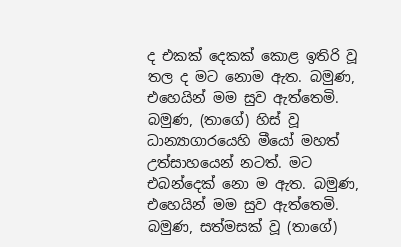ද එකක් දෙකක් කොළ ඉතිරි වූ තල ද මට නොම ඇත. බමුණ, එහෙයින් මම සුව ඇත්තෙමි.
බමුණ, (තාගේ) හිස් වූ ධාන්‍යාගාරයෙහි මීයෝ මහත් උත්සාහයෙන් නටත්. මට එබන්දෙක් නො ම ඇත. බමුණ, එහෙයින් මම සුව ඇත්තෙමි.
බමුණ, සත්මසක් වූ (තාගේ)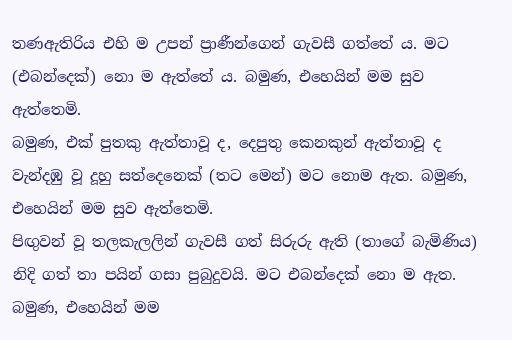තණඇතිරිය එහි ම උපන් ප්‍රාණීන්ගෙන් ගැවසී ගත්තේ ය. මට (එබන්දෙක්) නො ම ඇත්තේ ය. බමුණ, එහෙයින් මම සුව ඇත්තෙමි.
බමුණ, එක් පුතකු ඇත්තාවූ ද, දෙපුතු කෙනකුන් ඇත්තාවූ ද වැන්දඹු වූ දූහු සත්දෙනෙක් (තට මෙන්) මට නොම ඇත. බමුණ, එහෙයින් මම සුව ඇත්තෙමි.
පිඟුවන් වූ තලකැලලින් ගැවසී ගත් සිරුරු ඇති (තාගේ බැමිණිය) නිදි ගත් තා පයින් ගසා පුබුදුවයි. මට එබන්දෙක් නො ම ඇත. බමුණ, එහෙයින් මම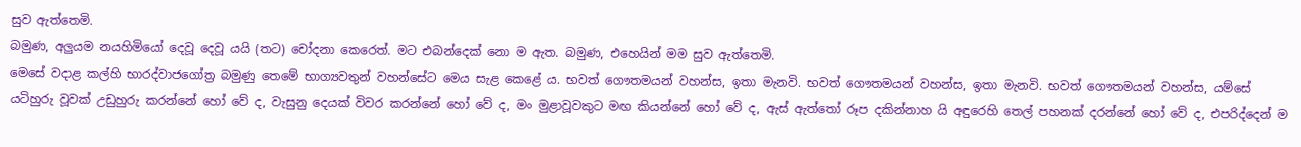සුව ඇත්තෙමි.
බමුණ, අලුයම නයහිමියෝ දෙවූ දෙවූ යයි (තට) චෝදනා කෙරෙත්. මට එබන්දෙක් නො ම ඇත. බමුණ, එහෙයින් මම සුව ඇත්තෙමි.
මෙසේ වදාළ කල්හි භාරද්වාජගෝත්‍ර බමුණු තෙමේ භාග්‍යවතුන් වහන්සේට මෙය සැළ කෙළේ ය. භවත් ගෞතමයන් වහන්ස, ඉතා මැනවි. භවත් ගෞතමයන් වහන්ස, ඉතා මැනවි. භවත් ගෞතමයන් වහන්ස, යම්සේ යටිහුරු වූවක් උඩුහුරු කරන්නේ හෝ වේ ද, වැසුනු දෙයක් විවර කරන්නේ හෝ වේ ද, මං මුළාවූවකුට මඟ කියන්නේ හෝ වේ ද, ඇස් ඇත්තෝ රූප දකින්නාහ යි අඳුරෙහි තෙල් පහනක් දරන්නේ හෝ වේ ද, එපරිද්දෙන් ම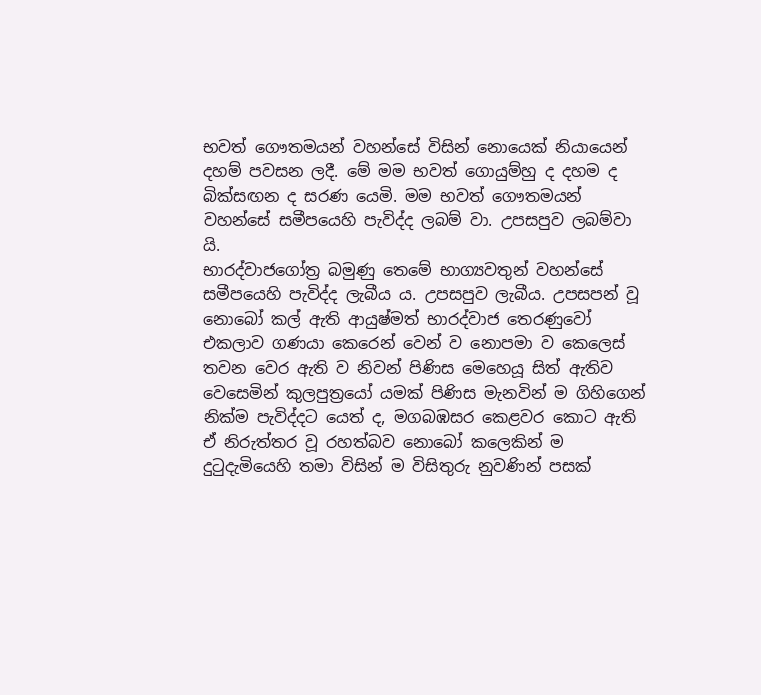භවත් ගෞතමයන් වහන්සේ විසින් නොයෙක් නියායෙන් දහම් පවසන ලදී. මේ මම භවත් ගොයුම්හු ද දහම ද බික්සඟන ද සරණ යෙමි. මම භවත් ගෞතමයන් වහන්සේ සමීපයෙහි පැවිද්ද ලබම් වා. උපසපුව ලබම්වා යි.
භාරද්වාජගෝත්‍ර බමුණු තෙමේ භාග්‍යවතුන් වහන්සේ සමීපයෙහි පැවිද්ද ලැබීය ය. උපසපුව ලැබීය. උපසපන් වූ නොබෝ කල් ඇති ආයුෂ්මත් භාරද්වාජ තෙරණුවෝ එකලාව ගණයා කෙරෙන් වෙන් ව නොපමා ව කෙලෙස් තවන වෙර ඇති ව නිවන් පිණිස මෙහෙයූ සිත් ඇතිව වෙසෙමින් කුලපුත්‍රයෝ යමක් පිණිස මැනවින් ම ගිහිගෙන් නික්ම පැවිද්දට යෙත් ද, මගබඹසර කෙළවර කොට ඇති ඒ නිරුත්තර වූ රහත්බව නොබෝ කලෙකින් ම දුටුදැමියෙහි තමා විසින් ම විසිතුරු නුවණින් පසක්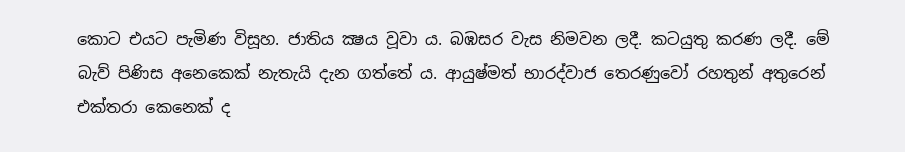කොට එයට පැමිණ විසූහ. ජාතිය ක්‍ෂය වූවා ය. බඹසර වැස නිමවන ලදී. කටයුතු කරණ ලදී. මේ බැව් පිණිස අනෙකෙක් නැතැයි දැන ගත්තේ ය. ආයුෂ්මත් භාරද්වාජ තෙරණුවෝ රහතුන් අතුරෙන් එක්තරා කෙනෙක් ද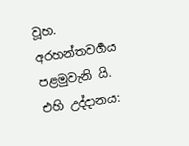වූහ.
අරහන්තවර්‍ගය පළමුවැනි යි.
එහි උද්දානය: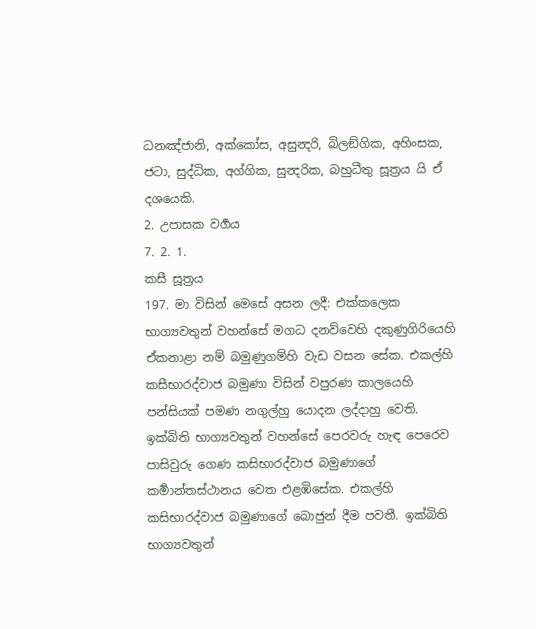ධනඤ්ජානි, අක්කෝස, අසුන්‍දරි, බිලඞ්ගික, අහිංසක, ජටා, සුද්ධික, අග්ගික, සුන්‍දරික, බහුධීතු සූත්‍රය යි ඒ දශයෙකි.
2. උපාසක වර්‍ගය
7. 2. 1.
කසී සූත්‍රය
197. මා විසින් මෙසේ අසන ලදී: එක්කලෙක භාග්‍යවතුන් වහන්සේ මගධ දනව්වෙහි දකුණුගිරියෙහි ඒකනාළා නම් බමුණුගම්හි වැඩ වසන සේක. එකල්හි කසීභාරද්වාජ බමුණා විසින් වපුරණ කාලයෙහි පන්සියක් පමණ නගුල්හු යොදන ලද්දාහු වෙති.
ඉක්බිති භාග්‍යවතුන් වහන්සේ පෙරවරු හැඳ පෙරෙව පාසිවුරු ගෙණ කසිභාරද්වාජ බමුණාගේ කර්‍මාන්තස්ථානය වෙත එළඹිසේක. එකල්හි කසිභාරද්වාජ බමුණාගේ බොජුන් දීම පවතී. ඉක්බිති භාග්‍යවතුන්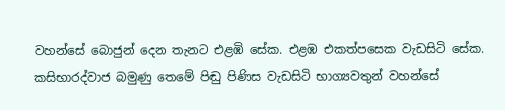වහන්සේ බොජුන් දෙන තැනට එළඹි සේක. එළඹ එකත්පසෙක වැඩසිටි සේක.
කසිභාරද්වාජ බමුණු තෙමේ පිඬු පිණිස වැඩසිටි භාග්‍යවතුන් වහන්සේ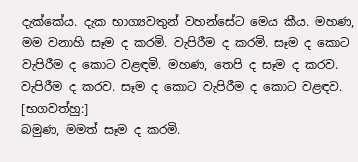දැක්කේය. දැක භාග්‍යවතුන් වහන්සේට මෙය කීය. මහණ, මම වනාහි සෑම ද කරමි. වැපිරීම ද කරමි. සෑම ද කොට වැපිරීම ද කොට වළඳමි. මහණ, තෙපි ද සෑම ද කරව. වැපිරීම ද කරව. සෑම ද කොට වැපිරීම ද කොට වළඳව.
[භගවත්හු:]
බමුණ, මමත් සෑම ද කරමි.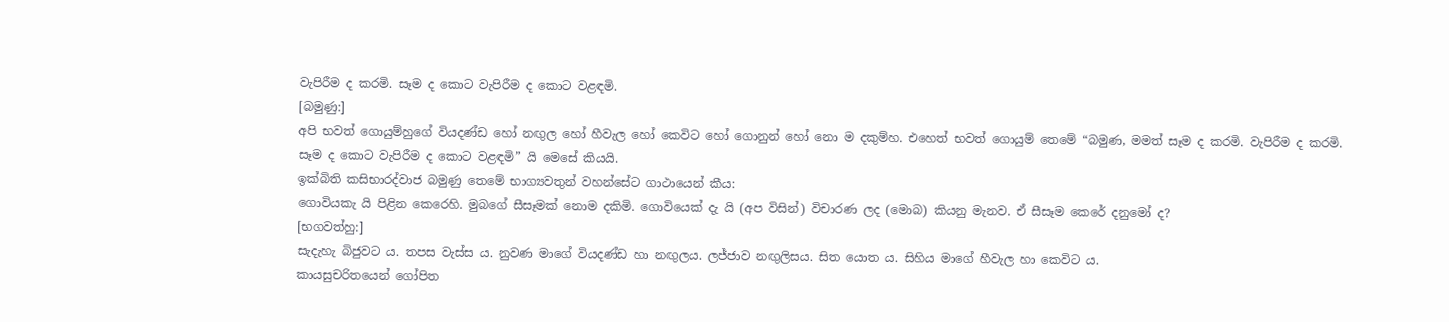වැපිරීම ද කරමි. සෑම ද කොට වැපිරීම ද කොට වළඳමි.
[බමුණු:]
අපි භවත් ගොයුම්හුගේ වියදණ්ඩ හෝ නඟුල හෝ හීවැල හෝ කෙවිට හෝ ගොනුන් හෝ නො ම දකුම්හ. එහෙත් භවත් ගොයුම් තෙමේ “බමුණ, මමත් සෑම ද කරමි. වැපිරීම ද කරමි. සෑම ද කොට වැපිරීම ද කොට වළඳමි” යි මෙසේ කියයි.
ඉක්බිති කසිභාරද්වාජ බමුණු තෙමේ භාග්‍යවතුන් වහන්සේට ගාථායෙන් කීය:
ගොවියකැ යි පිළින කෙරෙහි. මුබගේ සීසෑමක් නොම දකිමි. ගොවියෙක් දැ යි (අප විසින්) විචාරණ ලද (මොබ) කියනු මැනව. ඒ සීසෑම කෙරේ දනුමෝ ද?
[භගවත්හු:]
සැදැහැ බිජුවට ය. තපස වැස්ස ය. නුවණ මාගේ වියදණ්ඩ හා නඟුලය. ලජ්ජාව නඟුලිසය. සිත යොත ය. සිහිය මාගේ හීවැල හා කෙවිට ය.
කායසුචරිතයෙන් ගෝපිත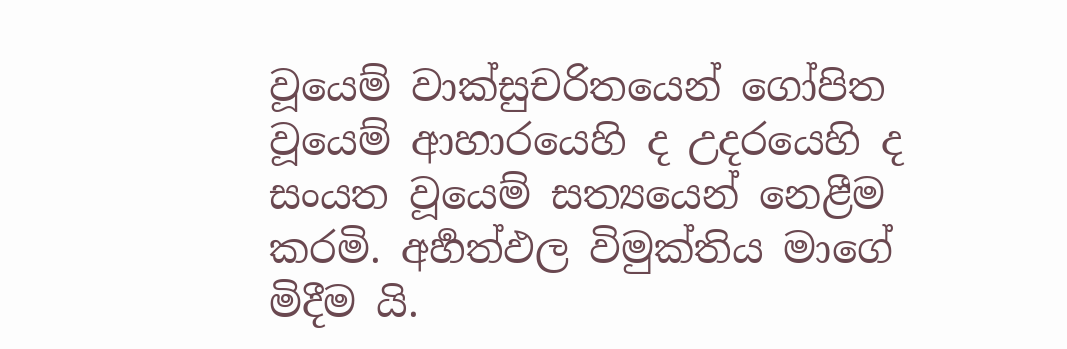වූයෙම් වාක්සුචරිතයෙන් ගෝපිත වූයෙම් ආහාරයෙහි ද උදරයෙහි ද සංයත වූයෙම් සත්‍යයෙන් නෙළීම කරමි. අර්‍හත්ඵල විමුක්තිය මාගේ මිදීම යි.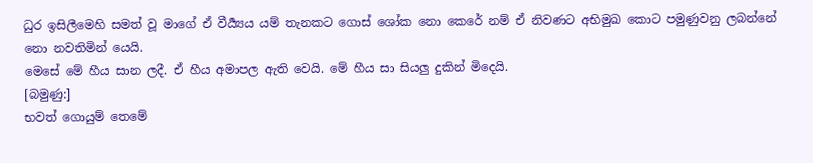ධුර ඉසිලීමෙහි සමත් වූ මාගේ ඒ වීර්‍ය්‍යය යම් තැනකට ගොස් ශෝක නො කෙරේ නම් ඒ නිවණට අභිමුඛ කොට පමුණුවනු ලබන්නේ නො නවතිමින් යෙයි.
මෙසේ මේ හීය සාන ලදී. ඒ හීය අමාපල ඇති වෙයි. මේ හීය සා සියලු දුකින් මිදෙයි.
[බමුණු:]
භවත් ගොයුම් තෙමේ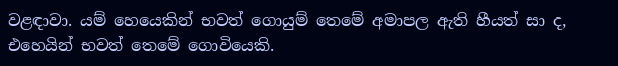වළඳාවා. යම් හෙයෙකින් භවත් ගොයුම් තෙමේ අමාපල ඇති හීයත් සා ද, එහෙයින් භවත් තෙමේ ගොවියෙකි.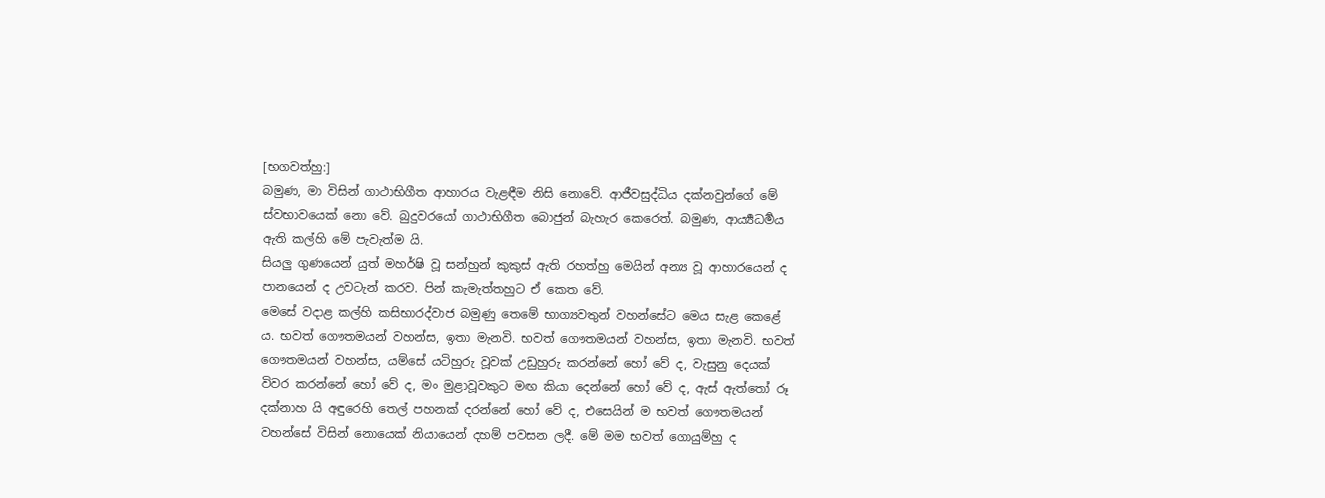[භගවත්හු:]
බමුණ, මා විසින් ගාථාභිගීත ආහාරය වැළඳීම නිසි නොවේ. ආජීවසුද්ධිය දක්නවුන්ගේ මේ ස්වභාවයෙක් නො වේ. බුදුවරයෝ ගාථාභිගීත බොජුන් බැහැර කෙරෙත්. බමුණ, ආර්‍ය්‍යධර්‍මය ඇති කල්හි මේ පැවැත්ම යි.
සියලු ගුණයෙන් යුත් මහර්ෂි වූ සන්හුන් කුකුස් ඇති රහත්හු මෙයින් අන්‍ය වූ ආහාරයෙන් ද පානයෙන් ද උවටැන් කරව. පින් කැමැත්තහුට ඒ කෙත වේ.
මෙසේ වදාළ කල්හි කසිභාරද්වාජ බමුණු තෙමේ භාග්‍යවතුන් වහන්සේට මෙය සැළ කෙළේ ය. භවත් ගෞතමයන් වහන්ස, ඉතා මැනවි. භවත් ගෞතමයන් වහන්ස, ඉතා මැනවි. භවත් ගෞතමයන් වහන්ස, යම්සේ යටිහුරු වූවක් උඩුහුරු කරන්නේ හෝ වේ ද, වැසුනු දෙයක් විවර කරන්නේ හෝ වේ ද, මං මුළාවූවකුට මඟ කියා දෙන්නේ හෝ වේ ද, ඇස් ඇත්තෝ රූ දක්නාහ යි අඳුරෙහි තෙල් පහනක් දරන්නේ හෝ වේ ද, එසෙයින් ම භවත් ගෞතමයන් වහන්සේ විසින් නොයෙක් නියායෙන් දහම් පවසන ලදී. මේ මම භවත් ගොයුම්හු ද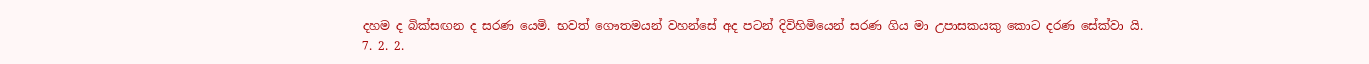දහම ද බික්සඟන ද සරණ යෙමි. භවත් ගෞතමයන් වහන්සේ අද පටන් දිවිහිමියෙන් සරණ ගිය මා උපාසකයකු කොට දරණ සේක්වා යි.
7. 2. 2.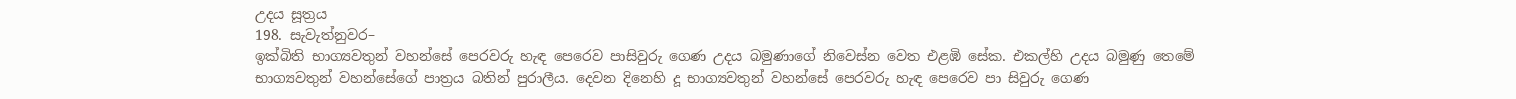උදය සූත්‍රය
198. සැවැත්නුවර–
ඉක්බිති භාග්‍යවතුන් වහන්සේ පෙරවරු හැඳ පෙරෙව පාසිවුරු ගෙණ උදය බමුණාගේ නිවෙස්න වෙත එළඹි සේක. එකල්හි උදය බමුණු තෙමේ භාග්‍යවතුන් වහන්සේගේ පාත්‍රය බතින් පුරාලීය. දෙවන දිනෙහි දූ භාග්‍යවතුන් වහන්සේ පෙරවරු හැඳ පෙරෙව පා සිවුරු ගෙණ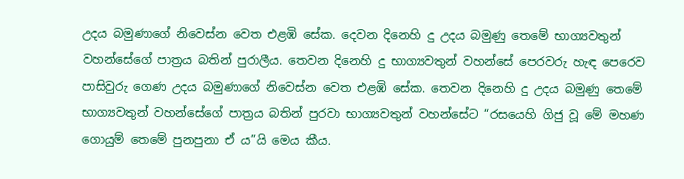උදය බමුණාගේ නිවෙස්න වෙත එළඹි සේක. දෙවන දිනෙහි දු උදය බමුණු තෙමේ භාග්‍යවතුන් වහන්සේගේ පාත්‍රය බතින් පුරාලීය. තෙවන දිනෙහි දු භාග්‍යවතුන් වහන්සේ පෙරවරු හැඳ පෙරෙව පාසිවුරු ගෙණ උදය බමුණාගේ නිවෙස්න වෙත එළඹි සේක. තෙවන දිනෙහි දු උදය බමුණු තෙමේ භාග්‍යවතුන් වහන්සේගේ පාත්‍රය බතින් පුරවා භාග්‍යවතුන් වහන්සේට “රසයෙහි ගිජු වූ මේ මහණ ගොයුම් තෙමේ පුනපුනා ඒ ය”යි මෙය කීය.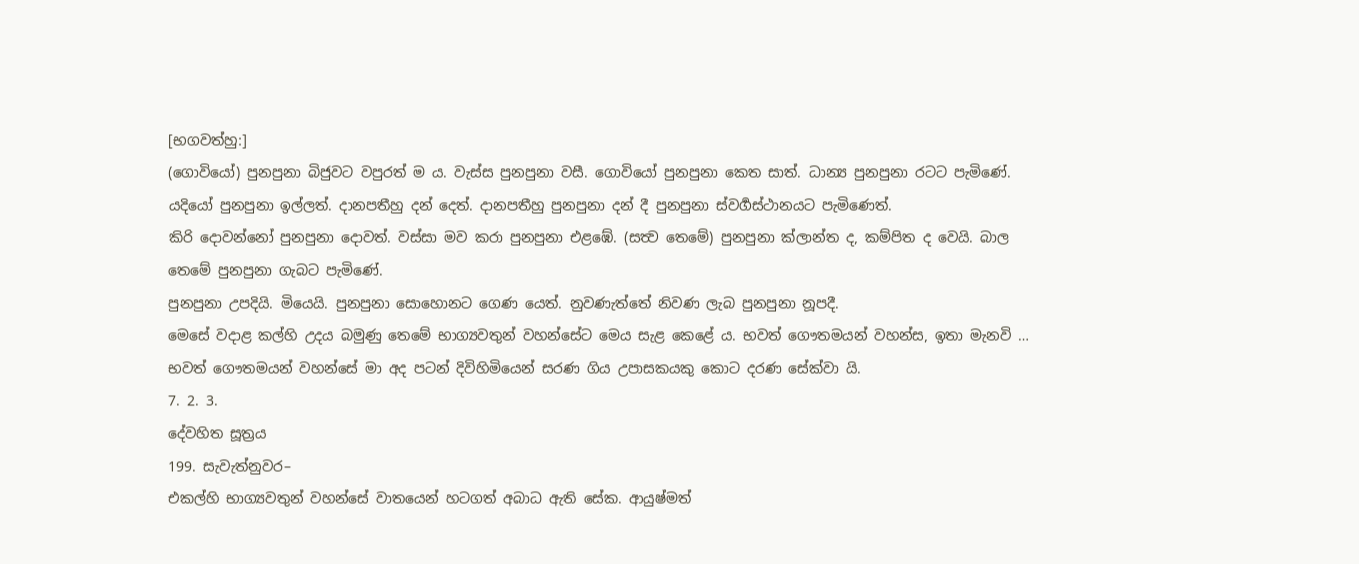[භගවත්හු:]
(ගොවියෝ) පුනපුනා බිජුවට වපුරත් ම ය. වැස්ස පුනපුනා වසී. ගොවියෝ පුනපුනා කෙත සාත්. ධාන්‍ය පුනපුනා රටට පැමිණේ.
යදියෝ පුනපුනා ඉල්ලත්. දානපතීහු දන් දෙත්. දානපතීහු පුනපුනා දන් දී පුනපුනා ස්වර්‍ගස්ථානයට පැමිණෙත්.
කිරි දොවන්නෝ පුනපුනා දොවත්. වස්සා මව කරා පුනපුනා එළඹේ. (සත්‍ව තෙමේ) පුනපුනා ක්ලාන්ත ද, කම්පිත ද වෙයි. බාල තෙමේ පුනපුනා ගැබට පැමිණේ.
පුනපුනා උපදියි. මියෙයි. පුනපුනා සොහොනට ගෙණ යෙත්. නුවණැත්තේ නිවණ ලැබ පුනපුනා නූපදී.
මෙසේ වදාළ කල්හි උදය බමුණු තෙමේ භාග්‍යවතුන් වහන්සේට මෙය සැළ කෙළේ ය. භවත් ගෞතමයන් වහන්ස, ඉතා මැනවි … භවත් ගෞතමයන් වහන්සේ මා අද පටන් දිවිහිමියෙන් සරණ ගිය උපාසකයකු කොට දරණ සේක්වා යි.
7. 2. 3.
දේවහිත සූත්‍රය
199. සැවැත්නුවර–
එකල්හි භාග්‍යවතුන් වහන්සේ වාතයෙන් හටගත් අබාධ ඇති සේක. ආයුෂ්මත්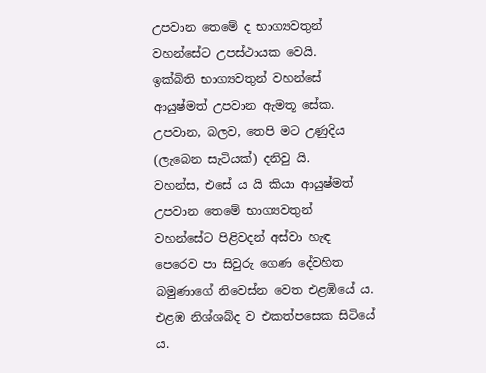උපවාන තෙමේ ද භාග්‍යවතුන් වහන්සේට උපස්ථායක වෙයි.
ඉක්බිති භාග්‍යවතුන් වහන්සේ ආයුෂ්මත් උපවාන ඇමතූ සේක. උපවාන, බලව, තෙපි මට උණුදිය (ලැබෙන සැටියක්) දනිවු යි.
වහන්ස, එසේ ය යි කියා ආයුෂ්මත් උපවාන තෙමේ භාග්‍යවතුන් වහන්සේට පිළිවදන් අස්වා හැඳ පෙරෙව පා සිවුරු ගෙණ දේවහිත බමුණාගේ නිවෙස්න වෙත එළඹියේ ය. එළඹ නිශ්ශබ්ද ව එකත්පසෙක සිටියේ ය.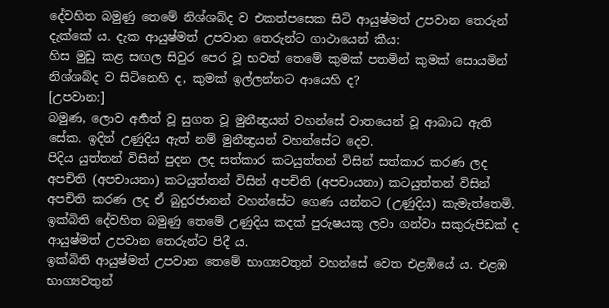දේවහිත බමුණු තෙමේ නිශ්ශබ්ද ව එකත්පසෙක සිටි ආයුෂ්මත් උපවාන තෙරුන් දැක්කේ ය. දැක ආයුෂ්මත් උපවාන තෙරුන්ට ගාථායෙන් කීය:
හිස මුඩු කළ සඟල සිවුර පෙර වූ භවත් තෙමේ කුමක් පතමින් කුමක් සොයමින් නිශ්ශබ්ද ව සිටිනෙහි ද, කුමක් ඉල්ලන්නට ආයෙහි ද?
[උපවාන:]
බමුණ, ලොව අර්‍හත් වූ සුගත වූ මුනීන්‍ද්‍රයන් වහන්සේ වාතයෙන් වූ ආබාධ ඇති සේක. ඉදින් උණුදිය ඇත් නම් මුනීන්‍ද්‍රයන් වහන්සේට දෙව.
පිදිය යුත්තන් විසින් පුදන ලද සත්කාර කටයුත්තන් විසින් සත්කාර කරණ ලද අපචිති (අපචායනා) කටයුත්තන් විසින් අපචිති (අපචායනා) කටයුත්තන් විසින් අපචිති කරණ ලද ඒ බුදුරජානන් වහන්සේට ගෙණ යන්නට (උණුදිය) කැමැත්තෙමි.
ඉක්බිති දේවහිත බමුණු තෙමේ උණුදිය කදක් පුරුෂයකු ලවා ගන්වා සකුරුපිඩක් ද ආයුෂ්මත් උපවාන තෙරුන්ට පිදී ය.
ඉක්බිති ආයුෂ්මත් උපවාන තෙමේ භාග්‍යවතුන් වහන්සේ වෙත එළඹියේ ය. එළඹ භාග්‍යවතුන්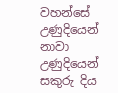වහන්සේ උණුදියෙන් නාවා උණුදියෙන් සකුරු දිය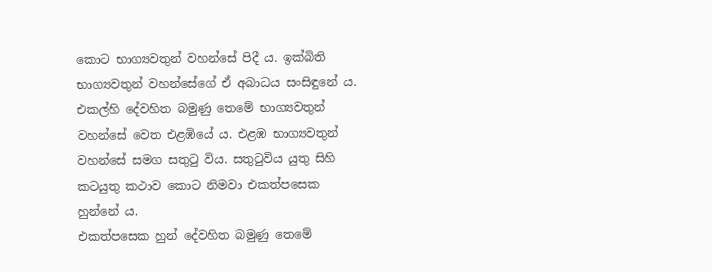කොට භාග්‍යවතුන් වහන්සේ පිදී ය. ඉක්බිති භාග්‍යවතුන් වහන්සේගේ ඒ අබාධය සංසිඳුනේ ය.
එකල්හි දේවහිත බමුණු තෙමේ භාග්‍යවතුන් වහන්සේ වෙත එළඹියේ ය. එළඹ භාග්‍යවතුන් වහන්සේ සමග සතුටු විය. සතුටුවිය යුතු සිහි කටයුතු කථාව කොට නිමවා එකත්පසෙක හුන්නේ ය.
එකත්පසෙක හුන් දේවහිත බමුණු තෙමේ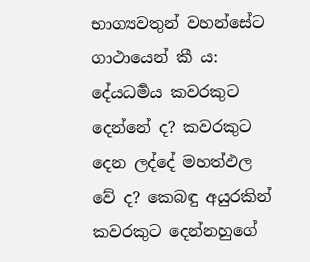භාග්‍යවතුන් වහන්සේට ගාථායෙන් කී ය:
දේයධර්‍මය කවරකුට දෙන්නේ ද? කවරකුට දෙන ලද්දේ මහත්ඵල වේ ද? කෙබඳු අයුරකින් කවරකුට දෙන්නහුගේ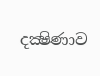දක්‍ෂිණාව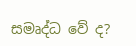සමෘද්ධ වේ ද?